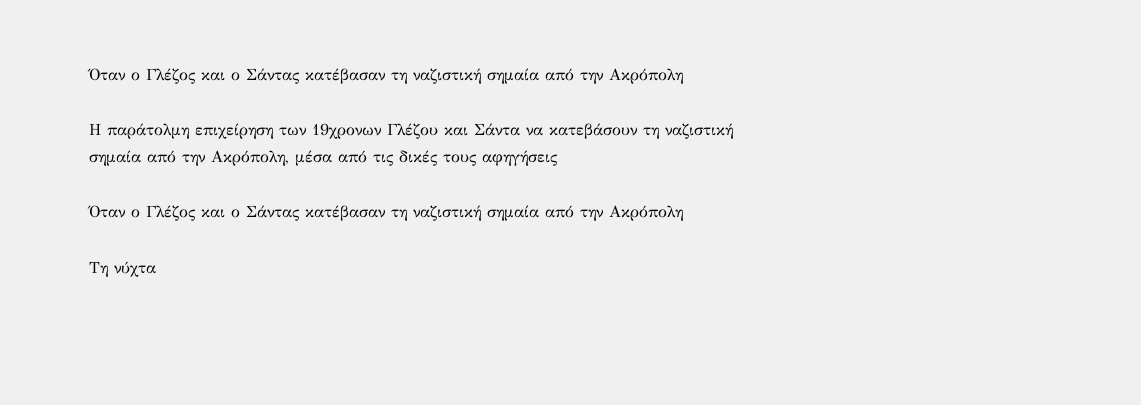Όταν ο Γλέζος και ο Σάντας κατέβασαν τη ναζιστική σημαία από την Ακρόπολη

Η παράτολμη επιχείρηση των 19χρονων Γλέζου και Σάντα να κατεβάσουν τη ναζιστική σημαία από την Ακρόπολη, μέσα από τις δικές τους αφηγήσεις

Όταν ο Γλέζος και ο Σάντας κατέβασαν τη ναζιστική σημαία από την Ακρόπολη

Τη νύχτα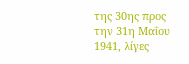της 30ης προς την 31η Μαΐου 1941, λίγες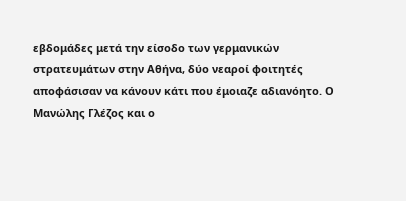εβδομάδες μετά την είσοδο των γερμανικών στρατευμάτων στην Αθήνα, δύο νεαροί φοιτητές αποφάσισαν να κάνουν κάτι που έμοιαζε αδιανόητο. Ο Μανώλης Γλέζος και ο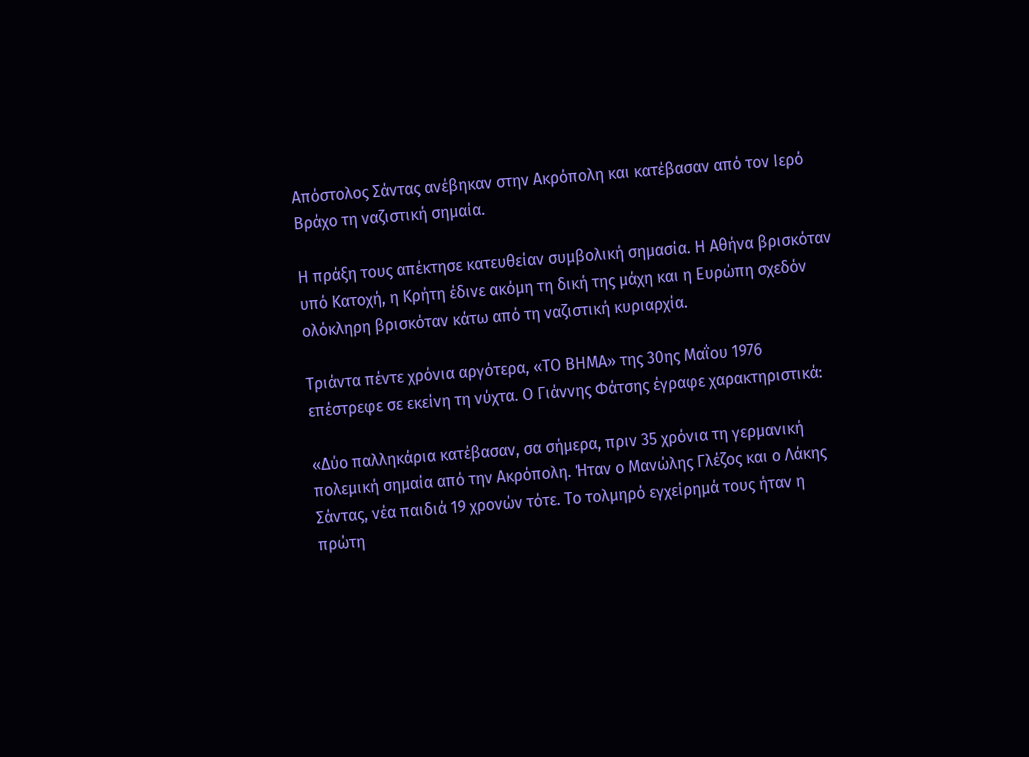Απόστολος Σάντας ανέβηκαν στην Ακρόπολη και κατέβασαν από τον Ιερό Βράχο τη ναζιστική σημαία.

Η πράξη τους απέκτησε κατευθείαν συμβολική σημασία. Η Αθήνα βρισκόταν υπό Κατοχή, η Κρήτη έδινε ακόμη τη δική της μάχη και η Ευρώπη σχεδόν ολόκληρη βρισκόταν κάτω από τη ναζιστική κυριαρχία.

Τριάντα πέντε χρόνια αργότερα, «ΤΟ ΒΗΜΑ» της 30ης Μαΐου 1976 επέστρεφε σε εκείνη τη νύχτα. Ο Γιάννης Φάτσης έγραφε χαρακτηριστικά:

«Δύο παλληκάρια κατέβασαν, σα σήμερα, πριν 35 χρόνια τη γερμανική πολεμική σημαία από την Ακρόπολη. Ήταν ο Μανώλης Γλέζος και ο Λάκης Σάντας, νέα παιδιά 19 χρονών τότε. Το τολμηρό εγχείρημά τους ήταν η πρώτη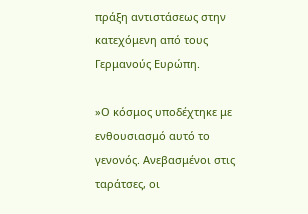πράξη αντιστάσεως στην κατεχόμενη από τους Γερμανούς Ευρώπη.

»Ο κόσμος υποδέχτηκε με ενθουσιασμό αυτό το γενονός. Ανεβασμένοι στις ταράτσες, οι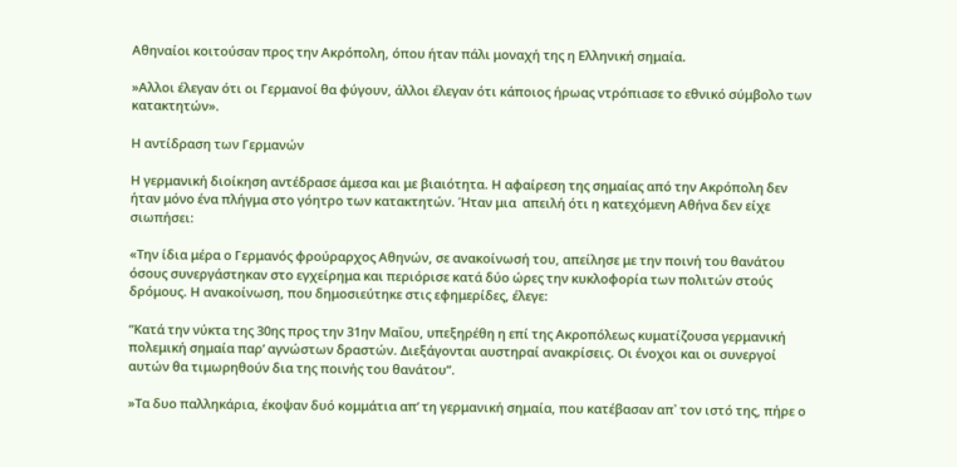Αθηναίοι κοιτούσαν προς την Ακρόπολη, όπου ήταν πάλι μοναχή της η Ελληνική σημαία.

»Αλλοι έλεγαν ότι οι Γερμανοί θα φύγουν, άλλοι έλεγαν ότι κάποιος ήρωας ντρόπιασε το εθνικό σύμβολο των κατακτητών».

Η αντίδραση των Γερμανών

Η γερμανική διοίκηση αντέδρασε άμεσα και με βιαιότητα. Η αφαίρεση της σημαίας από την Ακρόπολη δεν ήταν μόνο ένα πλήγμα στο γόητρο των κατακτητών. Ήταν μια  απειλή ότι η κατεχόμενη Αθήνα δεν είχε σιωπήσει:

«Την ίδια μέρα ο Γερμανός φρούραρχος Αθηνών, σε ανακοίνωσή του, απείλησε με την ποινή του θανάτου όσους συνεργάστηκαν στο εγχείρημα και περιόρισε κατά δύο ώρες την κυκλοφορία των πολιτών στούς δρόμους. Η ανακοίνωση, που δημοσιεύτηκε στις εφημερίδες, έλεγε:

“Κατά την νύκτα της 30ης προς την 31ην Μαΐου, υπεξηρέθη η επί της Ακροπόλεως κυματίζουσα γερμανική πολεμική σημαία παρ’ αγνώστων δραστών. Διεξάγονται αυστηραί ανακρίσεις. Οι ένοχοι και οι συνεργοί αυτών θα τιμωρηθούν δια της ποινής του θανάτου”.

»Τα δυο παλληκάρια, έκοψαν δυό κομμάτια απ’ τη γερμανική σημαία, που κατέβασαν απ᾿ τον ιστό της, πήρε ο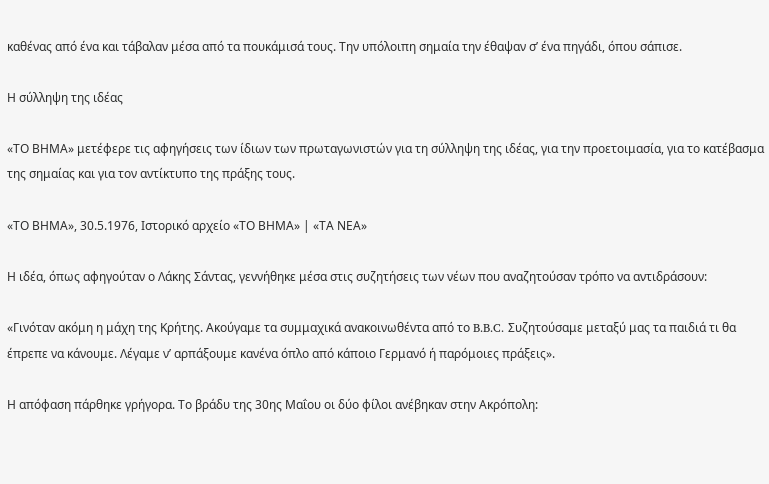καθένας από ένα και τάβαλαν μέσα από τα πουκάμισά τους. Την υπόλοιπη σημαία την έθαψαν σ’ ένα πηγάδι, όπου σάπισε.

Η σύλληψη της ιδέας

«ΤΟ ΒΗΜΑ» μετέφερε τις αφηγήσεις των ίδιων των πρωταγωνιστών για τη σύλληψη της ιδέας, για την προετοιμασία, για το κατέβασμα της σημαίας και για τον αντίκτυπο της πράξης τους.

«ΤΟ ΒΗΜΑ», 30.5.1976, Ιστορικό αρχείο «ΤΟ ΒΗΜΑ» | «ΤΑ ΝΕΑ»

Η ιδέα, όπως αφηγούταν ο Λάκης Σάντας, γεννήθηκε μέσα στις συζητήσεις των νέων που αναζητούσαν τρόπο να αντιδράσουν:

«Γινόταν ακόμη η μάχη της Κρήτης. Ακούγαμε τα συμμαχικά ανακοινωθέντα από το B.B.C. Συζητούσαμε μεταξύ μας τα παιδιά τι θα έπρεπε να κάνουμε. Λέγαμε ν’ αρπάξουμε κανένα όπλο από κάποιο Γερμανό ή παρόμοιες πράξεις».

Η απόφαση πάρθηκε γρήγορα. Το βράδυ της 30ης Μαΐου οι δύο φίλοι ανέβηκαν στην Ακρόπολη: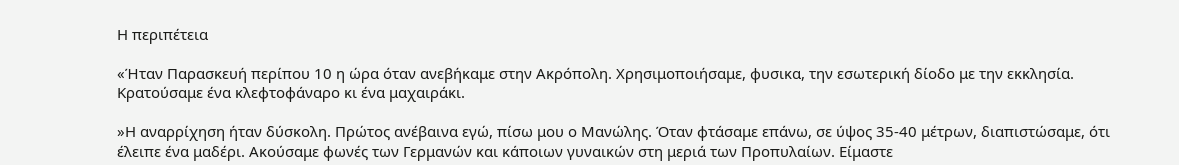Η περιπέτεια

«Ήταν Παρασκευή περίπου 10 η ώρα όταν ανεβήκαμε στην Ακρόπολη. Χρησιμοποιήσαμε, φυσικα, την εσωτερική δίοδο με την εκκλησία. Κρατούσαμε ένα κλεφτοφάναρο κι ένα μαχαιράκι.

»Η αναρρίχηση ήταν δύσκολη. Πρώτος ανέβαινα εγώ, πίσω μου ο Μανώλης. Όταν φτάσαμε επάνω, σε ύψος 35-40 μέτρων, διαπιστώσαμε, ότι έλειπε ένα μαδέρι. Ακούσαμε φωνές των Γερμανών και κάποιων γυναικών στη μεριά των Προπυλαίων. Είμαστε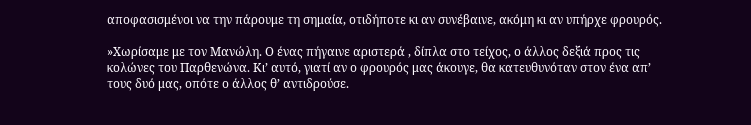αποφασισμένοι να την πάρουμε τη σημαία, οτιδήποτε κι αν συνέβαινε, ακόμη κι αν υπήρχε φρουρός.

»Χωρίσαμε με τον Μανώλη. Ο ένας πήγαινε αριστερά , δίπλα στο τείχος, ο άλλος δεξιά προς τις κολώνες του Παρθενώνα. Κι’ αυτό, γιατί αν ο φρουρός μας άκουγε, θα κατευθυνόταν στον ένα απ’ τους δυό μας, οπότε ο άλλος θ’ αντιδρούσε.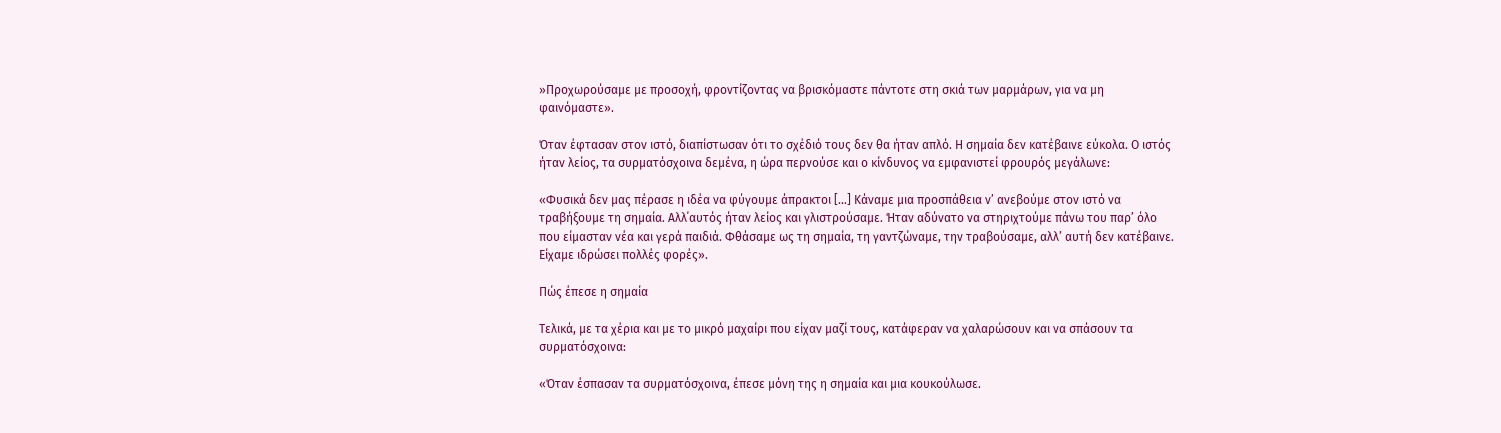»Προχωρούσαμε με προσοχή, φροντίζοντας να βρισκόμαστε πάντοτε στη σκιά των μαρμάρων, για να μη φαινόμαστε».

Όταν έφτασαν στον ιστό, διαπίστωσαν ότι το σχέδιό τους δεν θα ήταν απλό. Η σημαία δεν κατέβαινε εύκολα. Ο ιστός ήταν λείος, τα συρματόσχοινα δεμένα, η ώρα περνούσε και ο κίνδυνος να εμφανιστεί φρουρός μεγάλωνε:

«Φυσικά δεν μας πέρασε η ιδέα να φύγουμε άπρακτοι […] Κάναμε μια προσπάθεια ν’ ανεβούμε στον ιστό να τραβήξουμε τη σημαία. Αλλ΄αυτός ήταν λείος και γλιστρούσαμε. Ήταν αδύνατο να στηριχτούμε πάνω του παρ’ όλο που είμασταν νέα και γερά παιδιά. Φθάσαμε ως τη σημαία, τη γαντζώναμε, την τραβούσαμε, αλλ’ αυτή δεν κατέβαινε. Είχαμε ιδρώσει πολλές φορές».

Πώς έπεσε η σημαία

Τελικά, με τα χέρια και με το μικρό μαχαίρι που είχαν μαζί τους, κατάφεραν να χαλαρώσουν και να σπάσουν τα συρματόσχοινα:

«Όταν έσπασαν τα συρματόσχοινα, έπεσε μόνη της η σημαία και μια κουκούλωσε.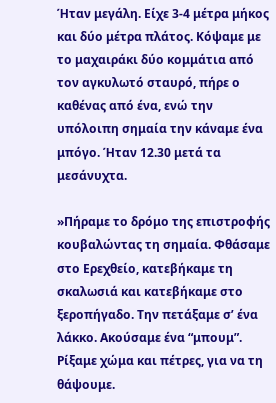Ήταν μεγάλη. Είχε 3-4 μέτρα μήκος και δύο μέτρα πλάτος. Κόψαμε με το μαχαιράκι δύο κομμάτια από τον αγκυλωτό σταυρό, πήρε ο καθένας από ένα, ενώ την υπόλοιπη σημαία την κάναμε ένα μπόγο. Ήταν 12.30 μετά τα μεσάνυχτα.

»Πήραμε το δρόμο της επιστροφής κουβαλώντας τη σημαία. Φθάσαμε στο Ερεχθείο, κατεβήκαμε τη σκαλωσιά και κατεβήκαμε στο ξεροπήγαδο. Την πετάξαμε σ’ ένα λάκκο. Ακούσαμε ένα “μπουμ”. Ρίξαμε χώμα και πέτρες, για να τη θάψουμε.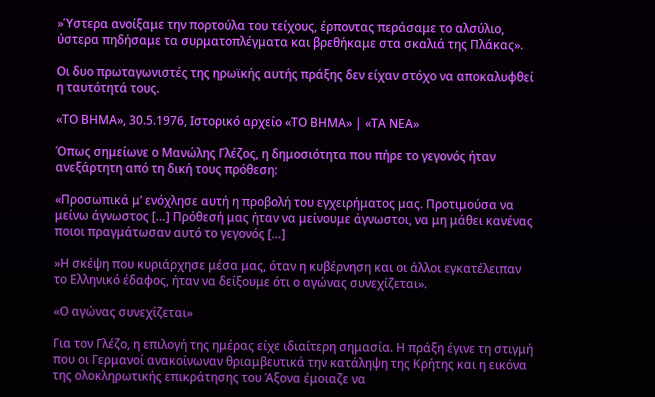»Ύστερα ανοίξαμε την πορτούλα του τείχους, έρποντας περάσαμε το αλσύλιο, ύστερα πηδήσαμε τα συρματοπλέγματα και βρεθήκαμε στα σκαλιά της Πλάκας».

Οι δυο πρωταγωνιστές της ηρωϊκής αυτής πράξης δεν είχαν στόχο να αποκαλυφθεί η ταυτότητά τους.

«ΤΟ ΒΗΜΑ», 30.5.1976, Ιστορικό αρχείο «ΤΟ ΒΗΜΑ» | «ΤΑ ΝΕΑ»

Όπως σημείωνε ο Μανώλης Γλέζος, η δημοσιότητα που πήρε το γεγονός ήταν ανεξάρτητη από τη δική τους πρόθεση:

«Προσωπικά μ’ ενόχλησε αυτή η προβολή του εγχειρήματος μας. Προτιμούσα να μείνω άγνωστος […] Πρόθεσή μας ήταν να μείνουμε άγνωστοι, να μη μάθει κανένας ποιοι πραγμάτωσαν αυτό το γεγονός […]

»Η σκέψη που κυριάρχησε μέσα μας, όταν η κυβέρνηση και οι άλλοι εγκατέλειπαν το Ελληνικό έδαφος, ήταν να δείξουμε ότι ο αγώνας συνεχίζεται».

«Ο αγώνας συνεχίζεται»

Για τον Γλέζο, η επιλογή της ημέρας είχε ιδιαίτερη σημασία. Η πράξη έγινε τη στιγμή που οι Γερμανοί ανακοίνωναν θριαμβευτικά την κατάληψη της Κρήτης και η εικόνα της ολοκληρωτικής επικράτησης του Άξονα έμοιαζε να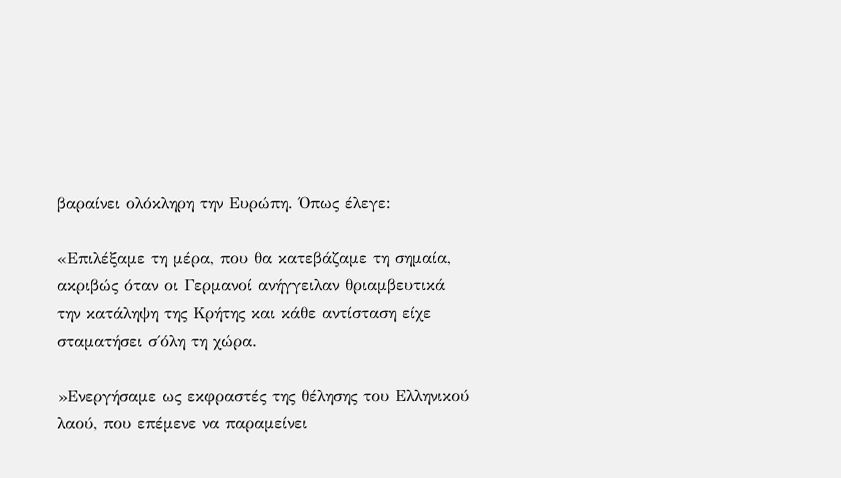βαραίνει ολόκληρη την Ευρώπη. Όπως έλεγε:

«Επιλέξαμε τη μέρα, που θα κατεβάζαμε τη σημαία, ακριβώς όταν οι Γερμανοί ανήγγειλαν θριαμβευτικά την κατάληψη της Κρήτης και κάθε αντίσταση είχε σταματήσει σ΄όλη τη χώρα.

»Ενεργήσαμε ως εκφραστές της θέλησης του Ελληνικού λαού, που επέμενε να παραμείνει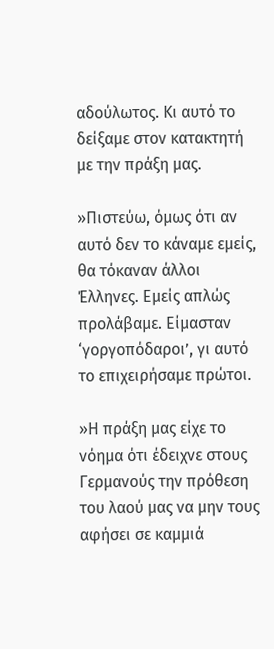αδούλωτος. Κι αυτό το δείξαμε στον κατακτητή με την πράξη μας.

»Πιστεύω, όμως ότι αν αυτό δεν το κάναμε εμείς, θα τόκαναν άλλοι Έλληνες. Εμείς απλώς προλάβαμε. Είμασταν ‘γοργοπόδαροι’, γι αυτό το επιχειρήσαμε πρώτοι.

»Η πράξη μας είχε το νόημα ότι έδειχνε στους Γερμανούς την πρόθεση του λαού μας να μην τους αφήσει σε καμμιά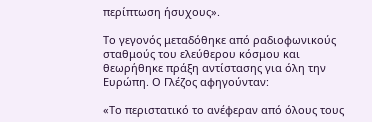περίπτωση ήσυχους».

Το γεγονός μεταδόθηκε από ραδιοφωνικούς σταθμούς του ελεύθερου κόσμου και θεωρήθηκε πράξη αντίστασης για όλη την Ευρώπη. Ο Γλέζος αφηγούνταν:

«Το περιστατικό το ανέφεραν από όλους τους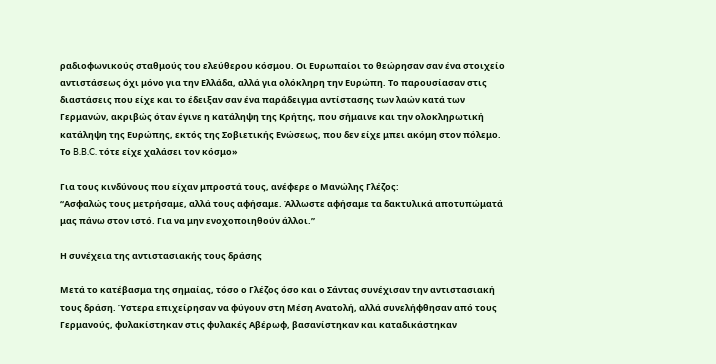ραδιοφωνικούς σταθμούς του ελεύθερου κόσμου. Οι Ευρωπαίοι το θεώρησαν σαν ένα στοιχείο αντιστάσεως όχι μόνο για την Ελλάδα, αλλά για ολόκληρη την Ευρώπη. Το παρουσίασαν στις διαστάσεις που είχε και το έδειξαν σαν ένα παράδειγμα αντίστασης των λαών κατά των Γερμανών, ακριβώς όταν έγινε η κατάληψη της Κρήτης, που σήμαινε και την ολοκληρωτική κατάληψη της Ευρώπης, εκτός της Σοβιετικής Ενώσεως, που δεν είχε μπει ακόμη στον πόλεμο. Το B.B.C. τότε είχε χαλάσει τον κόσμο»

Για τους κινδύνους που είχαν μπροστά τους, ανέφερε ο Μανώλης Γλέζος:
“Ασφαλώς τους μετρήσαμε, αλλά τους αφήσαμε. Άλλωστε αφήσαμε τα δακτυλικά αποτυπώματά μας πάνω στον ιστό. Για να μην ενοχοποιηθούν άλλοι.”

Η συνέχεια της αντιστασιακής τους δράσης

Μετά το κατέβασμα της σημαίας, τόσο ο Γλέζος όσο και ο Σάντας συνέχισαν την αντιστασιακή τους δράση. Ύστερα επιχείρησαν να φύγουν στη Μέση Ανατολή, αλλά συνελήφθησαν από τους Γερμανούς, φυλακίστηκαν στις φυλακές Αβέρωφ, βασανίστηκαν και καταδικάστηκαν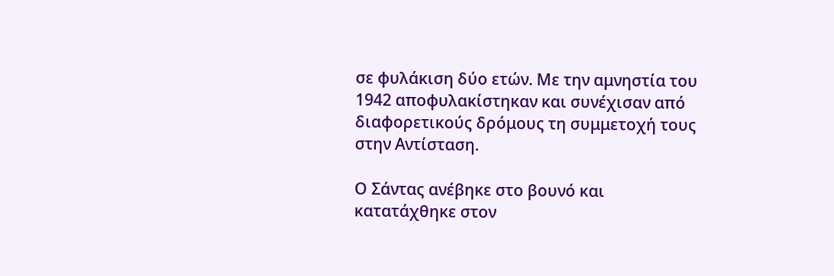σε φυλάκιση δύο ετών. Με την αμνηστία του 1942 αποφυλακίστηκαν και συνέχισαν από διαφορετικούς δρόμους τη συμμετοχή τους στην Αντίσταση.

Ο Σάντας ανέβηκε στο βουνό και κατατάχθηκε στον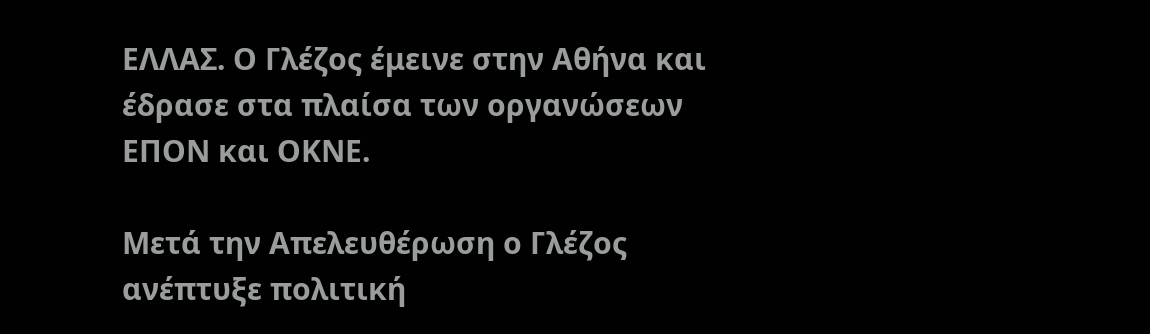ΕΛΛΑΣ. Ο Γλέζος έμεινε στην Αθήνα και έδρασε στα πλαίσα των οργανώσεων ΕΠΟΝ και ΟΚΝΕ.

Μετά την Απελευθέρωση ο Γλέζος ανέπτυξε πολιτική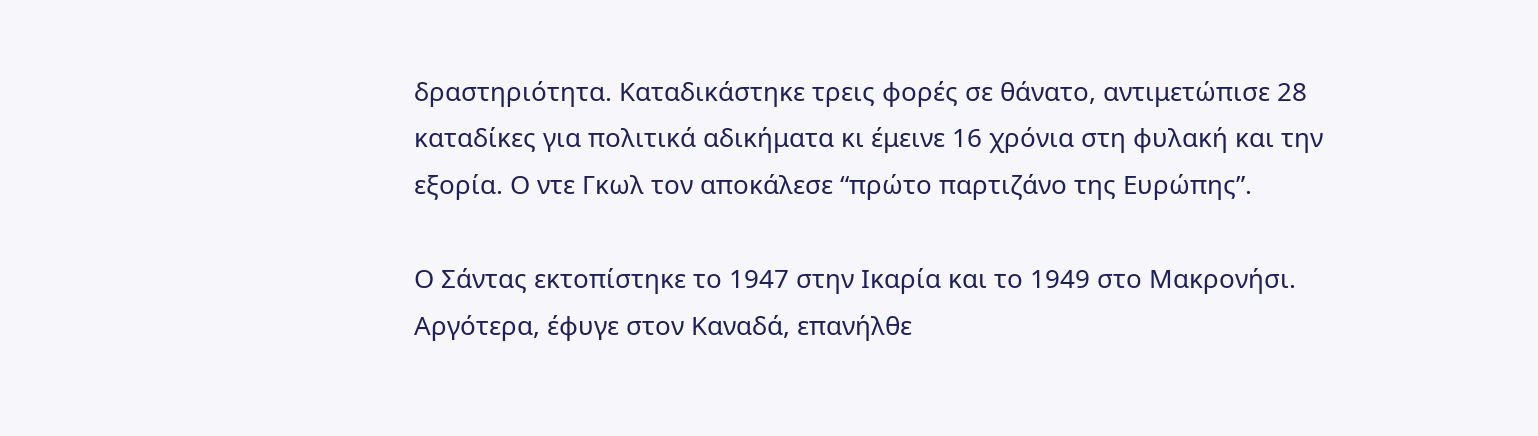δραστηριότητα. Καταδικάστηκε τρεις φορές σε θάνατο, αντιμετώπισε 28 καταδίκες για πολιτικά αδικήματα κι έμεινε 16 χρόνια στη φυλακή και την εξορία. Ο ντε Γκωλ τον αποκάλεσε “πρώτο παρτιζάνο της Ευρώπης”.

Ο Σάντας εκτοπίστηκε το 1947 στην Ικαρία και το 1949 στο Μακρονήσι. Αργότερα, έφυγε στον Καναδά, επανήλθε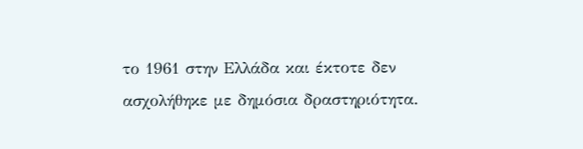το 1961 στην Ελλάδα και έκτοτε δεν ασχολήθηκε με δημόσια δραστηριότητα.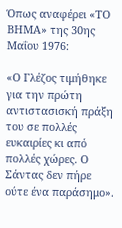Όπως αναφέρει «ΤΟ ΒΗΜΑ» της 30ης Μαΐου 1976:

«Ο Γλέζος τιμήθηκε για την πρώτη αντιστασισκή πράξη του σε πολλές ευκαιρίες κι από πολλές χώρες. Ο Σάντας δεν πήρε ούτε ένα παράσημο».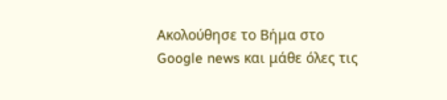Ακολούθησε το Βήμα στο Google news και μάθε όλες τις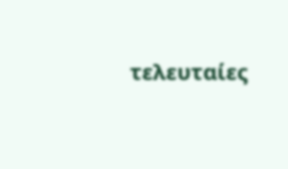τελευταίες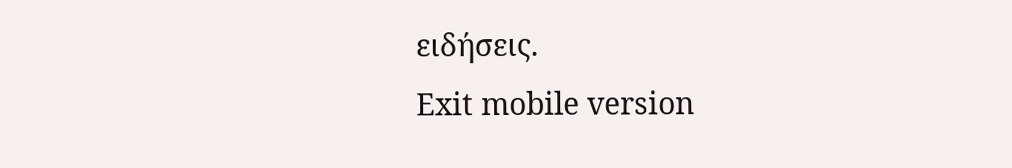ειδήσεις.
Exit mobile version